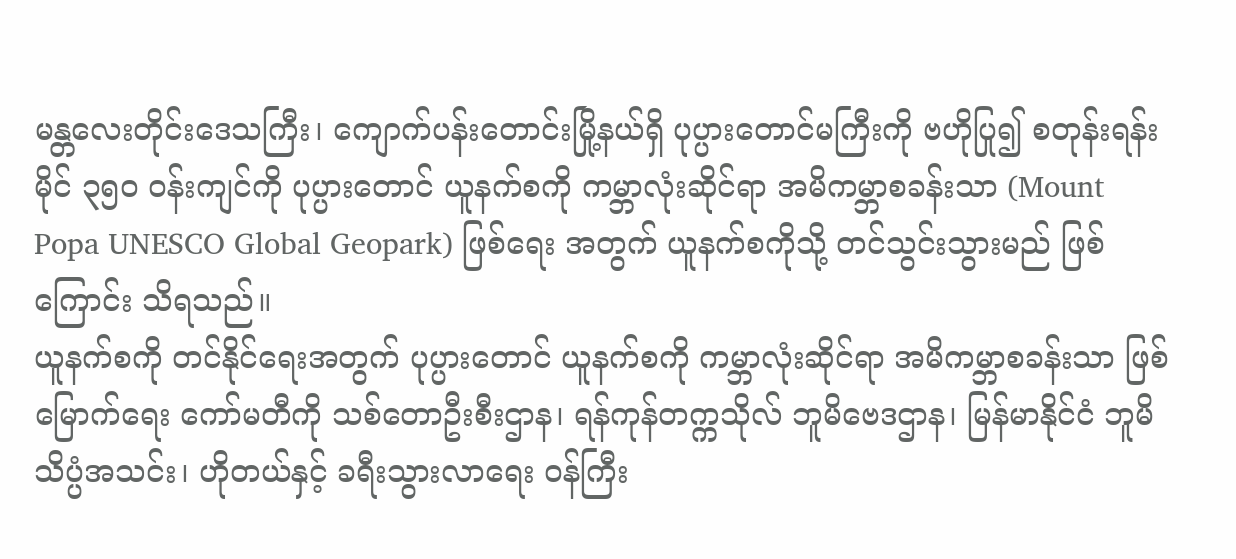မန္တလေးတိုင်းဒေသကြီး၊ ကျောက်ပန်းတောင်းမြို့နယ်ရှိ ပုပ္ပားတောင်မကြီးကို ဗဟိုပြု၍ စတုန်းရန်းမိုင် ၃၅၀ ဝန်းကျင်ကို ပုပ္ပားတောင် ယူနက်စကို ကမ္ဘာလုံးဆိုင်ရာ အမိကမ္ဘာစခန်းသာ (Mount Popa UNESCO Global Geopark) ဖြစ်ရေး အတွက် ယူနက်စကိုသို့ တင်သွင်းသွားမည် ဖြစ်ကြောင်း သိရသည်။
ယူနက်စကို တင်နိုင်ရေးအတွက် ပုပ္ပားတောင် ယူနက်စကို ကမ္ဘာလုံးဆိုင်ရာ အမိကမ္ဘာစခန်းသာ ဖြစ်မြောက်ရေး ကော်မတီကို သစ်တောဦးစီးဌာန၊ ရန်ကုန်တက္ကသိုလ် ဘူမိဗေဒဌာန၊ မြန်မာနိုင်ငံ ဘူမိသိပ္ပံအသင်း၊ ဟိုတယ်နှင့် ခရီးသွားလာရေး ဝန်ကြီး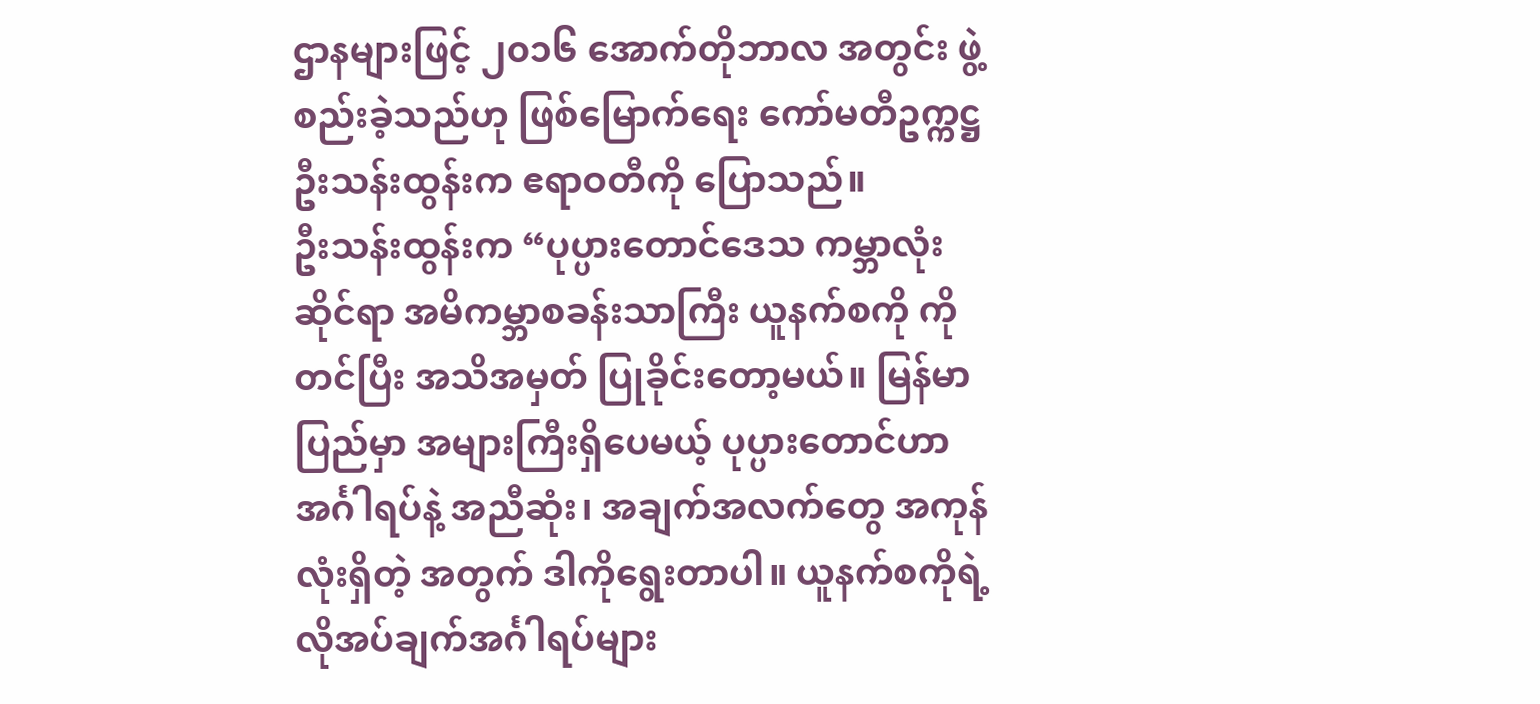ဌာနများဖြင့် ၂၀၁၆ အောက်တိုဘာလ အတွင်း ဖွဲ့စည်းခဲ့သည်ဟု ဖြစ်မြောက်ရေး ကော်မတီဥက္ကဋ္ဌ ဦးသန်းထွန်းက ဧရာဝတီကို ပြောသည်။
ဦးသန်းထွန်းက “ပုပ္ပားတောင်ဒေသ ကမ္ဘာလုံးဆိုင်ရာ အမိကမ္ဘာစခန်းသာကြီး ယူနက်စကို ကိုတင်ပြီး အသိအမှတ် ပြုခိုင်းတော့မယ်။ မြန်မာပြည်မှာ အများကြီးရှိပေမယ့် ပုပ္ပားတောင်ဟာ အင်္ဂါရပ်နဲ့ အညီဆုံး၊ အချက်အလက်တွေ အကုန်လုံးရှိတဲ့ အတွက် ဒါကိုရွေးတာပါ။ ယူနက်စကိုရဲ့ လိုအပ်ချက်အင်္ဂါရပ်များ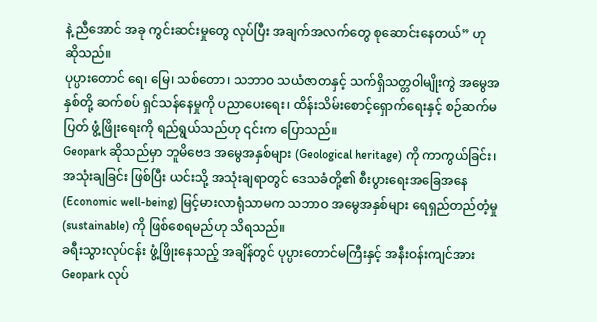နဲ့ ညီအောင် အခု ကွင်းဆင်းမှုတွေ လုပ်ပြီး အချက်အလက်တွေ စုဆောင်းနေတယ်” ဟု ဆိုသည်။
ပုပ္ပားတောင် ရေ၊ မြေ၊ သစ်တော၊ သဘာဝ သယံဇာတနှင့် သက်ရှိသတ္တဝါမျိုးကွဲ အမွေအနှစ်တို့ ဆက်စပ် ရှင်သန်နေမှုကို ပညာပေးရေး၊ ထိန်းသိမ်းစောင့်ရှောက်ရေးနှင့် စဉ်ဆက်မပြတ် ဖွံ့ဖြိုးရေးကို ရည်ရွယ်သည်ဟု ၎င်းက ပြောသည်။
Geopark ဆိုသည်မှာ ဘူမိဗေဒ အမွေအနှစ်များ (Geological heritage) ကို ကာကွယ်ခြင်း၊ အသုံးချခြင်း ဖြစ်ပြီး ယင်းသို့ အသုံးချရာတွင် ဒေသခံတို့၏ စီးပွားရေးအခြေအနေ (Economic well-being) မြင့်မားလာရုံသာမက သဘာဝ အမွေအနှစ်များ ရေရှည်တည်တံ့မှု (sustainable) ကို ဖြစ်စေရမည်ဟု သိရသည်။
ခရီးသွားလုပ်ငန်း ဖွံ့ဖြိုးနေသည့် အချိန်တွင် ပုပ္ပားတောင်မကြီးနှင့် အနီးဝန်းကျင်အား Geopark လုပ်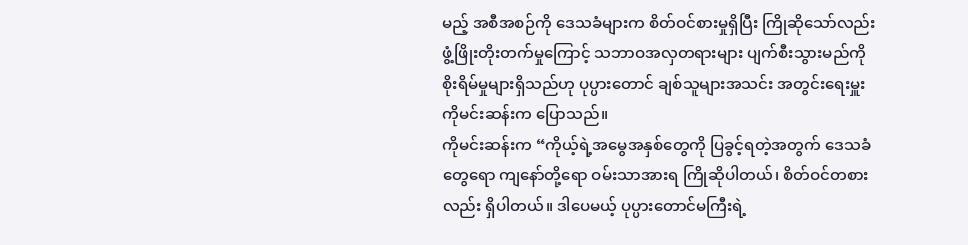မည့် အစီအစဉ်ကို ဒေသခံများက စိတ်ဝင်စားမှုရှိပြီး ကြိုဆိုသော်လည်း ဖွံ့ဖြိုးတိုးတက်မှုကြောင့် သဘာဝအလှတရားများ ပျက်စီးသွားမည်ကို စိုးရိမ်မှုများရှိသည်ဟု ပုပ္ပားတောင် ချစ်သူများအသင်း အတွင်းရေးမှူး ကိုမင်းဆန်းက ပြောသည်။
ကိုမင်းဆန်းက “ကိုယ့်ရဲ့အမွေအနှစ်တွေကို ပြခွင့်ရတဲ့အတွက် ဒေသခံတွေရော ကျနော်တို့ရော ဝမ်းသာအားရ ကြိုဆိုပါတယ်၊ စိတ်ဝင်တစားလည်း ရှိပါတယ်။ ဒါပေမယ့် ပုပ္ပားတောင်မကြီးရဲ့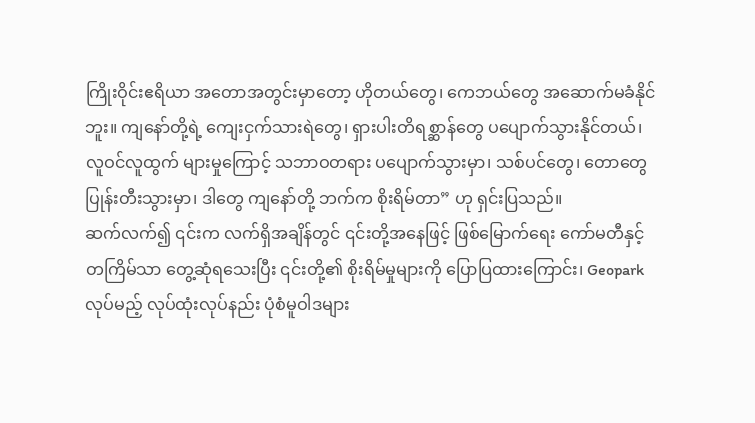ကြိုးဝိုင်းဧရိယာ အတောအတွင်းမှာတော့ ဟိုတယ်တွေ၊ ကေဘယ်တွေ အဆောက်မခံနိုင်ဘူး။ ကျနော်တို့ရဲ့ ကျေးငှက်သားရဲတွေ၊ ရှားပါးတိရစ္ဆာန်တွေ ပပျောက်သွားနိုင်တယ်၊ လူဝင်လူထွက် များမှုကြောင့် သဘာဝတရား ပပျောက်သွားမှာ၊ သစ်ပင်တွေ၊ တောတွေ ပြုန်းတီးသွားမှာ၊ ဒါတွေ ကျနော်တို့ ဘက်က စိုးရိမ်တာ” ဟု ရှင်းပြသည်။
ဆက်လက်၍ ၎င်းက လက်ရှိအချိန်တွင် ၎င်းတို့အနေဖြင့် ဖြစ်မြောက်ရေး ကော်မတီနှင့် တကြိမ်သာ တွေ့ဆုံရသေးပြီး ၎င်းတို့၏ စိုးရိမ်မှုများကို ပြောပြထားကြောင်း၊ Geopark လုပ်မည့် လုပ်ထုံးလုပ်နည်း ပုံစံမူဝါဒများ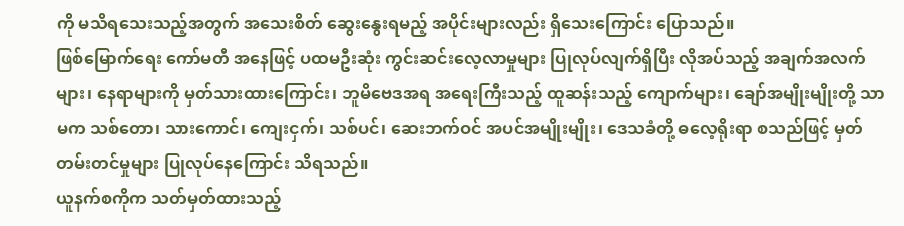ကို မသိရသေးသည့်အတွက် အသေးစိတ် ဆွေးနွေးရမည့် အပိုင်းများလည်း ရှိသေးကြောင်း ပြောသည်။
ဖြစ်မြောက်ရေး ကော်မတီ အနေဖြင့် ပထမဦးဆုံး ကွင်းဆင်းလေ့လာမှုများ ပြုလုပ်လျက်ရှိပြီး လိုအပ်သည့် အချက်အလက်များ၊ နေရာများကို မှတ်သားထားကြောင်း၊ ဘူမိဗေဒအရ အရေးကြီးသည့် ထူဆန်းသည့် ကျောက်များ၊ ချော်အမျိုးမျိုးတို့ သာမက သစ်တော၊ သားကောင်၊ ကျေးငှက်၊ သစ်ပင်၊ ဆေးဘက်ဝင် အပင်အမျိုးမျိုး၊ ဒေသခံတို့ ဓလေ့ရိုးရာ စသည်ဖြင့် မှတ်တမ်းတင်မှုများ ပြုလုပ်နေကြောင်း သိရသည်။
ယူနက်စကိုက သတ်မှတ်ထားသည့်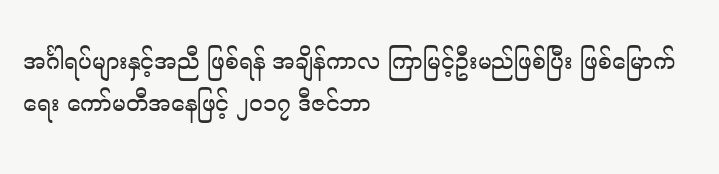အင်္ဂါရပ်များနှင့်အညီ ဖြစ်ရန် အချိန်ကာလ ကြာမြင့်ဦးမည်ဖြစ်ပြီး ဖြစ်မြောက်ရေး ကော်မတီအနေဖြင့် ၂၀၁၇ ဒီဇင်ဘာ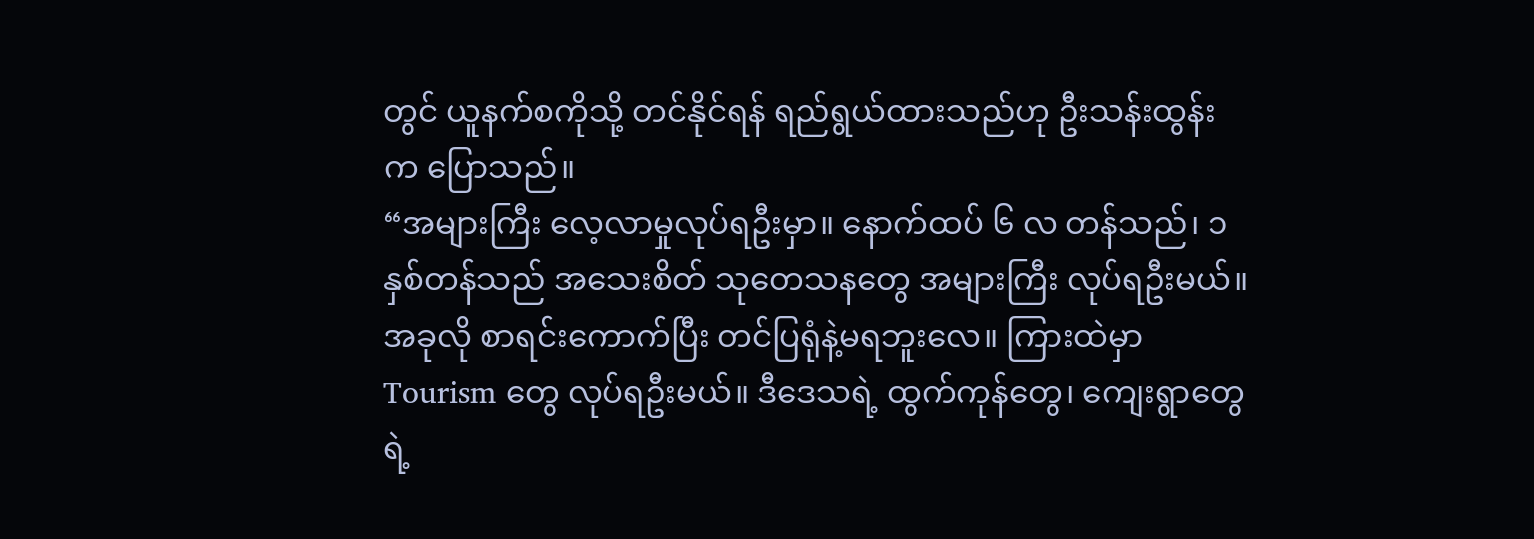တွင် ယူနက်စကိုသို့ တင်နိုင်ရန် ရည်ရွယ်ထားသည်ဟု ဦးသန်းထွန်းက ပြောသည်။
“အများကြီး လေ့လာမှုလုပ်ရဦးမှာ။ နောက်ထပ် ၆ လ တန်သည်၊ ၁ နှစ်တန်သည် အသေးစိတ် သုတေသနတွေ အများကြီး လုပ်ရဦးမယ်။ အခုလို စာရင်းကောက်ပြီး တင်ပြရုံနဲ့မရဘူးလေ။ ကြားထဲမှာ Tourism တွေ လုပ်ရဦးမယ်။ ဒီဒေသရဲ့ ထွက်ကုန်တွေ၊ ကျေးရွာတွေရဲ့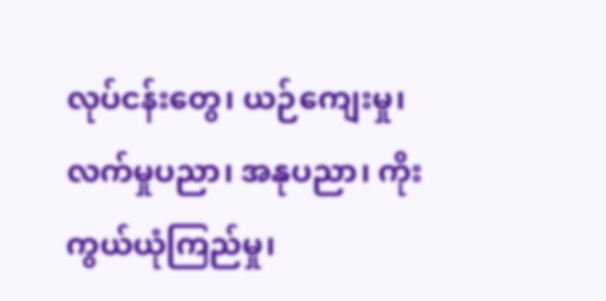လုပ်ငန်းတွေ၊ ယဉ်ကျေးမှု၊ လက်မှုပညာ၊ အနုပညာ၊ ကိုးကွယ်ယုံကြည်မှု၊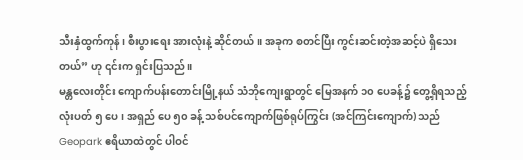သီးနှံထွက်ကုန်၊ စီးပွားရေး အားလုံးနဲ့ ဆိုင်တယ်။ အခုက စတင်ပြီး ကွင်းဆင်းတဲ့အဆင့်ပဲ ရှိသေးတယ်” ဟု ၎င်းက ရှင်းပြသည်။
မန္တလေးတိုင်း ကျောက်ပန်းတောင်းမြို့နယ် သံဘိုကျေးရွာတွင် မြေအနက် ၁၀ ပေခန့်၌ တွေ့ရှိရသည့် လုံးပတ် ၅ ပေ၊ အရှည် ပေ ၅၀ ခန့် သစ်ပင်ကျောက်ဖြစ်ရုပ်ကြွင်း (အင်ကြင်းကျောက်) သည် Geopark ဧရိယာထဲတွင် ပါဝင်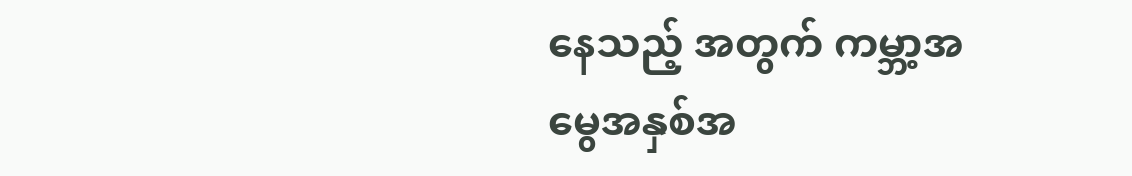နေသည့် အတွက် ကမ္ဘာ့အမွေအနှစ်အ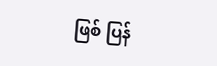ဖြစ် ပြန်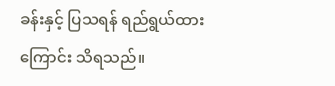ခန်းနှင့် ပြသရန် ရည်ရွယ်ထားကြောင်း သိရသည်။